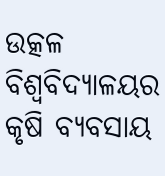ଉତ୍କଳ ବିଶ୍ବବିଦ୍ୟାଳୟର କୃଷି ବ୍ୟବସାୟ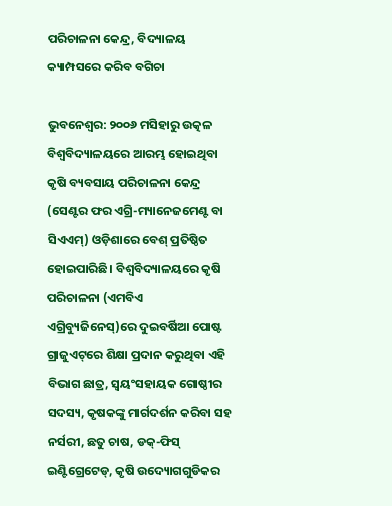ପରିଚାଳନା କେନ୍ଦ୍ର, ବିଦ୍ୟାଳୟ କ୍ୟାମ୍ପସରେ କରିବ ବଗିଚା

ଭୁବ‌ନେଶ୍ବର: ୨୦୦୬ ମସିହାରୁ ଉତ୍କଳ ବିଶ୍ବବିଦ୍ୟାଳୟରେ ଆରମ୍ଭ ହୋଇଥିବା କୃଷି ବ୍ୟବସାୟ ପରିଚାଳନା କେନ୍ଦ୍ର (ସେଣ୍ଟର ଫର ଏଗ୍ରି-ମ୍ୟାନେଜମେଣ୍ଟ ବା ସିଏଏମ୍‌) ଓଡ଼ିଶାରେ ବେଶ୍‌ ପ୍ରତିଷ୍ଠିତ ହୋଇପାରିଛି। ବିଶ୍ୱବିଦ୍ୟାଳୟରେ କୃଷି ପରିଚାଳନା (ଏମବିଏ ଏଗ୍ରିବ୍ୟୁଜିନେସ୍)ରେ ଦୁଇବର୍ଷିଆ ପୋଷ୍ଟ ଗ୍ରାଜୁଏଟ୍‌ରେ ଶିକ୍ଷା ପ୍ରଦାନ କରୁଥିବା ଏହି ବିଭାଗ ଛାତ୍ର, ସ୍ବୟଂସହାୟକ ଗୋଷ୍ଠୀର ସଦସ୍ୟ, କୃଷକଙ୍କୁ ମାର୍ଗଦର୍ଶନ କରିବା ସହ ନର୍ସରୀ, ଛତୁ ଚାଷ, ଡକ୍-ଫିସ୍ ଇଣ୍ଟିଗ୍ରେଟେଡ୍, କୃଷି ଉଦ୍ୟୋଗଗୁଡିକର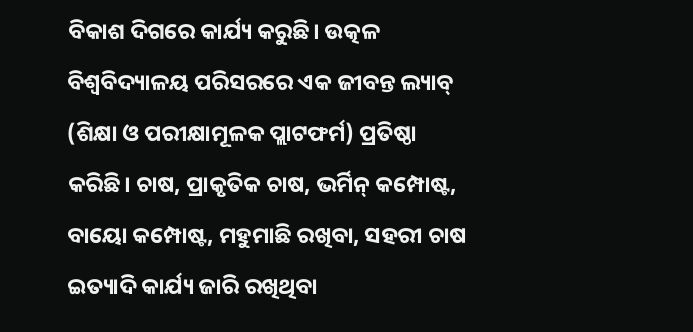ବିକାଶ ଦିଗରେ କାର୍ଯ୍ୟ କରୁଛି। ଉତ୍କଳ ବିଶ୍ୱବିଦ୍ୟାଳୟ ପରିସରରେ ଏକ ଜୀବନ୍ତ ଲ୍ୟାବ୍‌ (ଶିକ୍ଷା ଓ ପରୀକ୍ଷାମୂଳକ ପ୍ଲାଟଫର୍ମ) ପ୍ରତିଷ୍ଠା କରିଛି। ଚାଷ, ପ୍ରାକୃତିକ ଚାଷ, ଭର୍ମିନ୍ କମ୍ପୋଷ୍ଟ, ବାୟୋ କମ୍ପୋଷ୍ଟ, ମହୁମାଛି ରଖିବା, ସହରୀ ଚାଷ ଇତ୍ୟାଦି କାର୍ଯ୍ୟ ଜାରି ରଖିଥିବା‌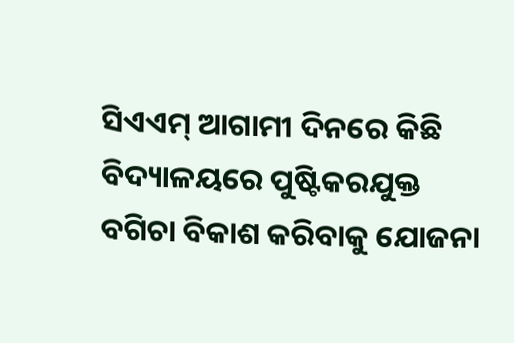ସିଏଏମ୍‌ ଆଗାମୀ ଦିନରେ କିଛି ବିଦ୍ୟାଳୟରେ ପୁଷ୍ଟିକରଯୁକ୍ତ ବଗିଚା ବିକାଶ କରିବାକୁ ଯୋଜନା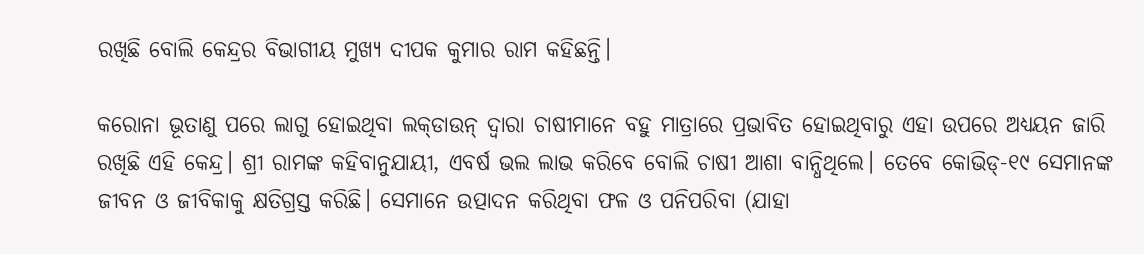ରଖିଛି ‌ବୋଲି କେନ୍ଦ୍ରର ବିଭାଗୀୟ ମୁଖ୍ୟ ଦୀପକ କୁମାର ରାମ କହିଛନ୍ତି।

କରୋନା ଭୂତାଣୁ ପରେ ଲାଗୁ ହୋଇଥିବା ଲକ୍‌ଡାଉନ୍‌ ଦ୍ବାରା ଚାଷୀମାନେ ବହୁ ମାତ୍ରାରେ ପ୍ରଭାବିତ ହୋଇଥିବାରୁ ଏହା ଉପରେ ଅଧ୍ୟୟନ ଜାରି ରଖିଛି ଏହି କେନ୍ଦ୍ର। ଶ୍ରୀ ରାମଙ୍କ କହିବାନୁଯାୟୀ, ଏବର୍ଷ ଭଲ ଲାଭ କରିବେ ବୋଲି ଚାଷୀ ଆଶା ବାନ୍ଧିଥିଲେ। ତେବେ କୋଭିଡ୍‌-୧୯ ସେମାନଙ୍କ ଜୀବନ ଓ ଜୀବିକାକୁ କ୍ଷତିଗ୍ରସ୍ତ କରିଛି। ସେମାନେ ଉତ୍ପାଦନ କରିଥିବା ଫଳ ଓ ପନିପରିବା (ଯାହା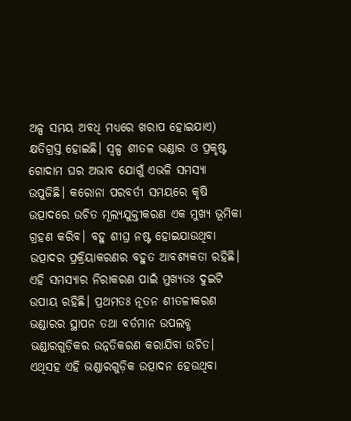ଅଳ୍ପ ସମୟ ଅବଧି ମଧ୍ୟରେ ଖରାପ ହୋଇଯାଏ) କ୍ଷତିଗ୍ରସ୍ତ ହୋଇଛି। ସ୍ବଳ୍ପ ଶୀତଳ ଭଣ୍ଡାର ଓ ପ୍ରକୃଷ୍ଟ ଗୋଦାମ ଘର ଅଭାବ ଯୋଗୁଁ ଏଭଳି ସମସ୍ୟା ଉପୁଜିଛି। କରୋନା ପରବର୍ତୀ ସମୟରେ କୃଷି ଉତ୍ପାଦରେ ଉଚିତ ମୂଲ୍ୟଯୁକ୍ତୀକରଣ ଏକ ମୁଖ୍ୟ ଭୂମିକା ଗ୍ରହଣ କରିବ। ବହୁ ଶୀଘ୍ର ନଷ୍ଟ ହୋଇଯାଉଥିବା ଉତ୍ପାଦର ପ୍ରକ୍ରିୟାକରଣର ବହୁତ ଆବଶ୍ୟକତା ରହିଛି। ଏହି ସମସ୍ୟାର ନିରାକରଣ ପାଇଁ ମୁଖ୍ୟତଃ ଦୁଇଟି ଉପାୟ ରହିଛି। ପ୍ରଥମତଃ ନୂତନ ଶୀତଳୀକରଣ ଭଣ୍ଡାରର ସ୍ଥାପନ ତଥା ବର୍ତମାନ ଉପଲବ୍ଧ ଭଣ୍ଡାରଗୁଡ଼ିକର ଉନ୍ନତିକରଣ କରାଯିବା ଉଚିତ। ଏଥିସହ ଏହି ଭଣ୍ଡାରଗୁଡ଼ିକ ଉତ୍ପାଦନ ହେଉଥିବା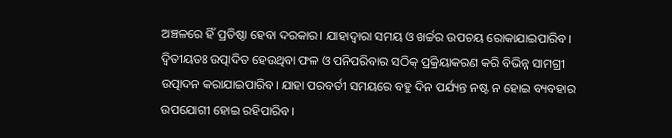ଅଞ୍ଚଳରେ ହିଁ ପ୍ରତିଷ୍ଠା ହେବା ଦରକାର। ଯାହାଦ୍ବାରା ସମୟ ଓ ଖର୍ଚ୍ଚର ଉପଚୟ ରୋକାଯାଇପାରିବ। ଦ୍ବିତୀୟତଃ ଉତ୍ପାଦିତ ହେଉଥିବା ଫଳ ଓ ପନିପରିବାର ସଠିକ୍‌ ପ୍ରକ୍ରିୟାକରଣ କରି ବିଭିନ୍ନ ସାମଗ୍ରୀ ଉତ୍ପାଦନ କରାଯାଇପାରିବ। ଯାହା ପରବର୍ତୀ ସମୟରେ ବହୁ ଦିନ ପର୍ଯ୍ୟନ୍ତ ନଷ୍ଟ ନ ହୋଇ ବ୍ୟବହାର ଉପଯୋଗୀ ହୋଇ ରହିପାରିବ।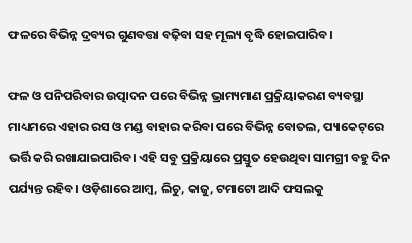ଫଳରେ ବିଭିନ୍ନ ଦ୍ରବ୍ୟର ଗୁଣବତ୍ତା ବଢ଼ିବା ସହ ମୂଲ୍ୟ ବୃଦ୍ଧି ହୋଇପାରିବ।

ଫଳ ଓ ପନିପରିବାର ଉତ୍ପାଦନ ପରେ ବିଭିନ୍ନ ଭ୍ରାମ୍ୟମାଣ ପ୍ରକ୍ରିୟାକରଣ ବ୍ୟବସ୍ଥା ମାଧ୍ୟମରେ ଏହାର ରସ ଓ ମଣ୍ଡ ବାହାର କରିବା ପରେ ବିଭିନ୍ନ ବୋତଲ, ପ୍ୟାକେଟ୍‌ରେ ଭର୍ତ୍ତି କରି ରଖାଯାଇପାରିବ। ଏହି ସବୁ ପ୍ରକ୍ରିୟାରେ ପ୍ରସ୍ତୁତ ହେଉଥିବା ସାମଗ୍ରୀ ବହୁ ଦିନ ପର୍ଯ୍ୟନ୍ତ ରହିବ। ଓଡ଼ିଶାରେ ଆମ୍ବ, ଲିଚୁ, କାଜୁ, ଟମାଟୋ ଆଦି ଫସଲକୁ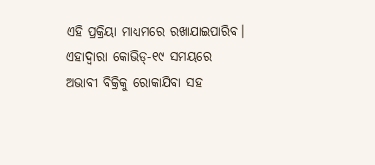ଏହି ପ୍ରକ୍ରିୟା ମାଧ୍ୟମରେ ରଖାଯାଇପାରିବ। ଏହାଦ୍ବାରା କୋଭିଡ୍‌-୧୯ ସମୟରେ ଅଭାବୀ ବିକ୍ରିକୁ ରୋକାଯିବା ସହ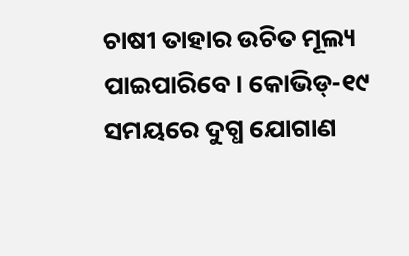ଚାଷୀ ତାହାର ଉଚିତ ମୂଲ୍ୟ ପାଇପାରିବେ। କୋଭିଡ୍‌-୧୯ ସମୟରେ ଦୁଗ୍ଧ ଯୋଗାଣ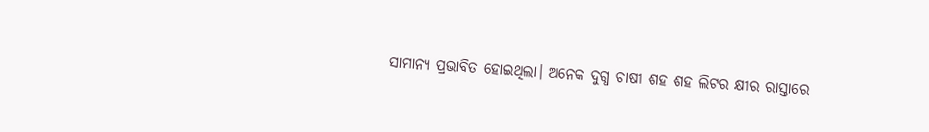ସାମାନ୍ୟ ପ୍ରଭାବିତ ହୋଇଥିଲା। ଅନେକ ଦୁଗ୍ଧ ଚାଷୀ ଶହ ଶହ ଲିଟର କ୍ଷୀର ରାସ୍ତାରେ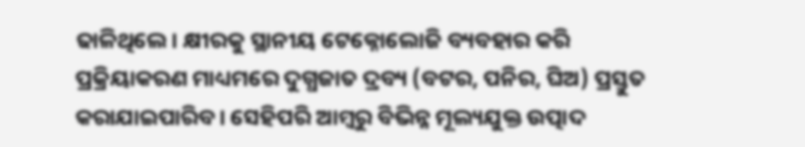ଢା‌ଳିଥିଲେ। କ୍ଷୀରକୁ ସ୍ଥାନୀୟ ଟେକ୍ନୋଲୋଜି ବ୍ୟବହାର କରି ପ୍ରକ୍ରିୟାକରଣ ମାଧ୍ୟମରେ ଦୁଗ୍ଧଜାତ ଦ୍ରବ୍ୟ (ବଟର, ପନିର, ଘିଅ) ପ୍ରସ୍ତୁତ କରାଯାଇପାରିବ। ସେହିପରି ଆମ୍ବରୁ ବିଭିନ୍ନ ମୂଲ୍ୟଯୁକ୍ତ ଉତ୍ପାଦ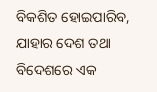ବିକଶିତ ହୋଇପାରିବ, ଯାହାର ଦେଶ ତଥା ବିଦେଶରେ ଏକ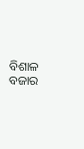ବିଶାଳ ବଜାର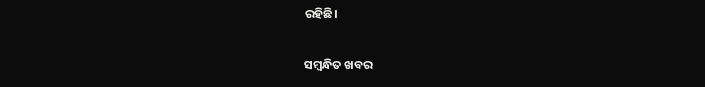ରହିଛି।

ସମ୍ବନ୍ଧିତ ଖବର